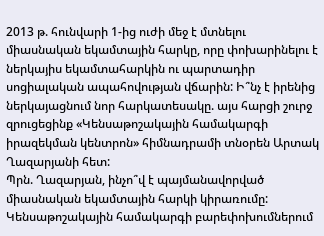2013 թ. հունվարի 1-ից ուժի մեջ է մտնելու միասնական եկամտային հարկը, որը փոխարինելու է ներկայիս եկամտահարկին ու պարտադիր սոցիալական ապահովության վճարին: Ի՞նչ է իրենից ներկայացնում նոր հարկատեսակը. այս հարցի շուրջ զրուցեցինք «Կենսաթոշակային համակարգի իրազեկման կենտրոն» հիմնադրամի տնօրեն Արտակ Ղազարյանի հետ:
Պրն. Ղազարյան, ինչո՞վ է պայմանավորված միասնական եկամտային հարկի կիրառումը:
Կենսաթոշակային համակարգի բարեփոխումներում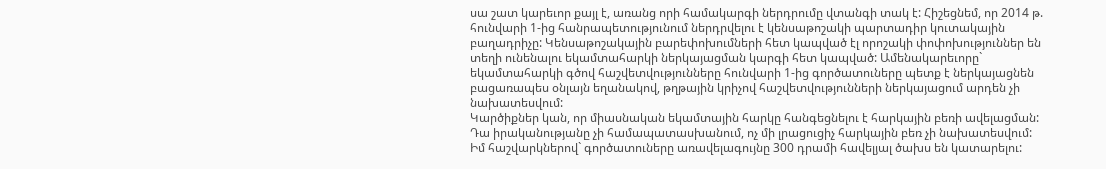սա շատ կարեւոր քայլ է, առանց որի համակարգի ներդրումը վտանգի տակ է: Հիշեցնեմ, որ 2014 թ. հունվարի 1-ից հանրապետությունում ներդրվելու է կենսաթոշակի պարտադիր կուտակային բաղադրիչը: Կենսաթոշակային բարեփոխումների հետ կապված էլ որոշակի փոփոխություններ են տեղի ունենալու եկամտահարկի ներկայացման կարգի հետ կապված: Ամենակարեւորը` եկամտահարկի գծով հաշվետվությունները հունվարի 1-ից գործատուները պետք է ներկայացնեն բացառապես օնլայն եղանակով, թղթային կրիչով հաշվետվությունների ներկայացում արդեն չի նախատեսվում:
Կարծիքներ կան, որ միասնական եկամտային հարկը հանգեցնելու է հարկային բեռի ավելացման:
Դա իրականությանը չի համապատասխանում, ոչ մի լրացուցիչ հարկային բեռ չի նախատեսվում: Իմ հաշվարկներով` գործատուները առավելագույնը 300 դրամի հավելյալ ծախս են կատարելու: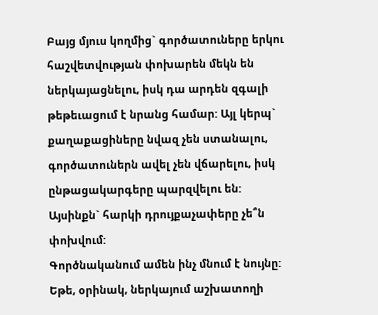Բայց մյուս կողմից` գործատուները երկու հաշվետվության փոխարեն մեկն են ներկայացնելու, իսկ դա արդեն զգալի թեթեւացում է նրանց համար: Այլ կերպ` քաղաքացիները նվազ չեն ստանալու, գործատուներն ավել չեն վճարելու, իսկ ընթացակարգերը պարզվելու են:
Այսինքն` հարկի դրույքաչափերը չե՞ն փոխվում:
Գործնականում ամեն ինչ մնում է նույնը: Եթե, օրինակ, ներկայում աշխատողի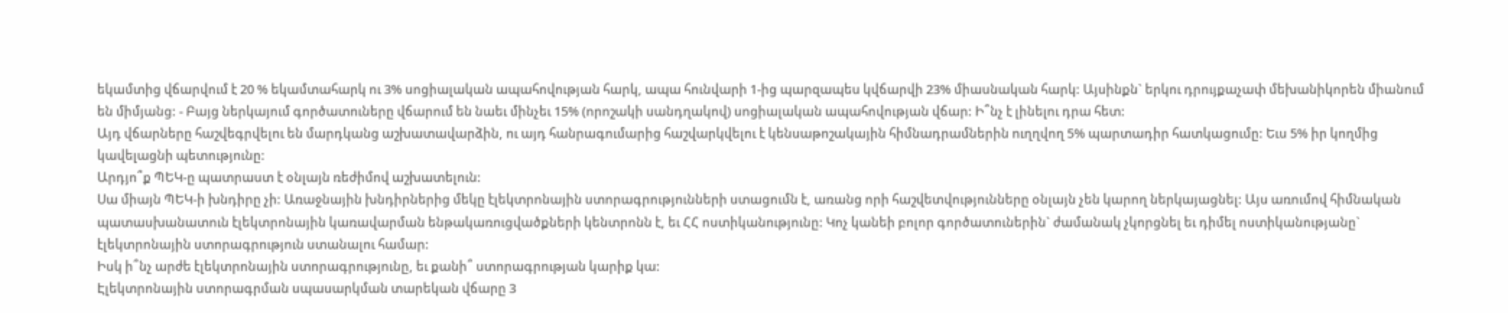եկամտից վճարվում է 20 % եկամտահարկ ու 3% սոցիալական ապահովության հարկ, ապա հունվարի 1-ից պարզապես կվճարվի 23% միասնական հարկ: Այսինքն` երկու դրույքաչափ մեխանիկորեն միանում են միմյանց: - Բայց ներկայում գործատուները վճարում են նաեւ մինչեւ 15% (որոշակի սանդղակով) սոցիալական ապահովության վճար: Ի՞նչ է լինելու դրա հետ:
Այդ վճարները հաշվեգրվելու են մարդկանց աշխատավարձին, ու այդ հանրագումարից հաշվարկվելու է կենսաթոշակային հիմնադրամներին ուղղվող 5% պարտադիր հատկացումը: Եւս 5% իր կողմից կավելացնի պետությունը:
Արդյո՞ք ՊԵԿ-ը պատրաստ է օնլայն ռեժիմով աշխատելուն:
Սա միայն ՊԵԿ-ի խնդիրը չի: Առաջնային խնդիրներից մեկը էլեկտրոնային ստորագրությունների ստացումն է, առանց որի հաշվետվությունները օնլայն չեն կարող ներկայացնել: Այս առումով հիմնական պատասխանատուն էլեկտրոնային կառավարման ենթակառուցվածքների կենտրոնն է, եւ ՀՀ ոստիկանությունը: Կոչ կանեի բոլոր գործատուներին` ժամանակ չկորցնել եւ դիմել ոստիկանությանը` էլեկտրոնային ստորագրություն ստանալու համար:
Իսկ ի՞նչ արժե էլեկտրոնային ստորագրությունը, եւ քանի՞ ստորագրության կարիք կա:
Էլեկտրոնային ստորագրման սպասարկման տարեկան վճարը 3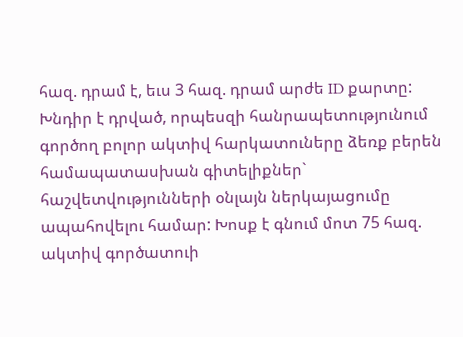հազ. դրամ է, եւս 3 հազ. դրամ արժե ID քարտը: Խնդիր է դրված, որպեսզի հանրապետությունում գործող բոլոր ակտիվ հարկատուները ձեռք բերեն համապատասխան գիտելիքներ` հաշվետվությունների օնլայն ներկայացումը ապահովելու համար: Խոսք է գնում մոտ 75 հազ. ակտիվ գործատուի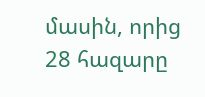մասին, որից 28 հազարը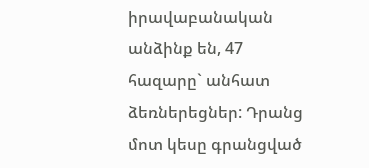իրավաբանական անձինք են, 47 հազարը` անհատ ձեռներեցներ: Դրանց մոտ կեսը գրանցված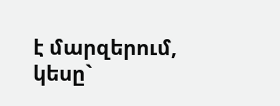է մարզերում, կեսը`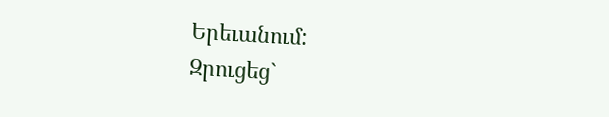Երեւանում:
Զրուցեց`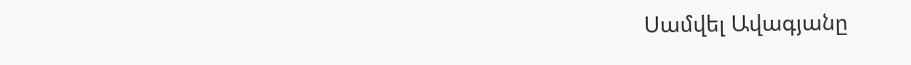Սամվել Ավագյանը